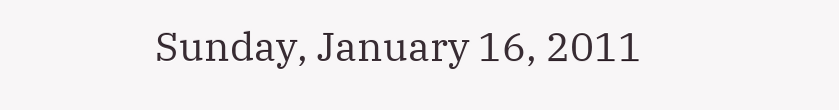Sunday, January 16, 2011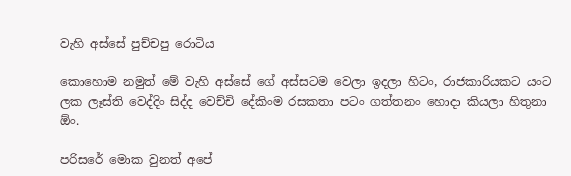වැහි අස්සේ පුච්චපු රොටිය

කොහොම නමුත් මේ වැහි අස්සේ ගේ අස්සටම වෙලා ඉදලා හිටං, රාජකාරියකට යංට‍ ලක ලෑස්ති වෙද්දිං සිද්ද වෙච්චි දේකිංම රසකතා පටං ගත්තනං හොදා කියලා හිතුනා ඕං.

පරිසරේ මොක වුනත් අපේ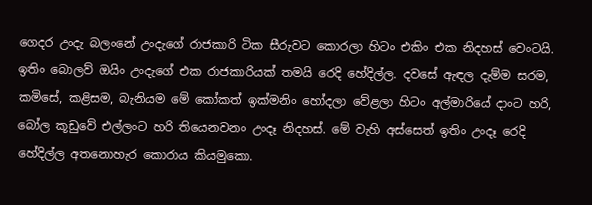ගෙදර උංදැ බලංනේ උංදැගේ රාජකාරි ටික සීරුවට කොරලා හිටං එකිං එක නිදහස් වෙංටයි. ඉතිං බොලව් ඔයිං උංදැගේ එක රාජකාරියක් තමයි රෙදි හේදිල්ල. දවසේ ඇඳල දැම්ම සරම, කමිසේ, කළිසම, බැනියම මේ කෝකත් ඉක්මනිං හෝදලා වේළලා හිටං අල්මාරියේ දාංට හරි, බෝල කූඩුවේ එල්ලංට හරි තියෙනවනං උංදෑ නිදහස්. මේ වැහි අස්සෙත් ඉතිං උංදෑ රෙදි හේදිල්ල අතනොහැර කොරාය කියමුකො.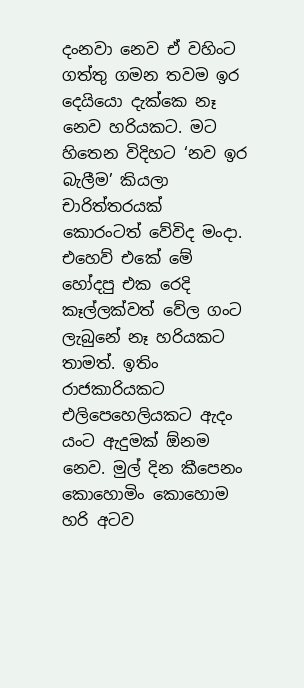දංනවා නෙව ඒ වහිංට ගත්තු ගමන තවම ඉර දෙයියො දැක්කෙ නෑ නෙව හරියකට. මට හිතෙන විදිහට ‘නව ඉර බැලීම’ කියලා චාරිත්තරයක් කොරංටත් වේවිද මංදා. එහෙව් එකේ මේ හෝදපු එක රෙදි කෑල්ලක්වත් වේල ගංට ලැබුනේ නෑ හරියකට තාමත්. ඉතිං රාජකාරියකට එලිපෙහෙලියකට ඇදං යංට ඇදුමක් ඕනම නෙව. මුල් දින කීපෙනං කොහොමිං කොහොම හරි අටව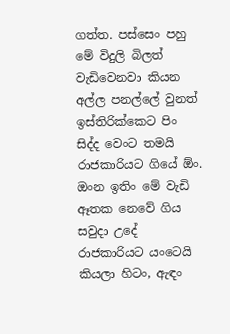ගත්ත. පස්සෙං පහු මේ විදුලි බිලත් වැඩිවෙනවා කියන අල්ල පනල්ලේ වුනත් ඉස්තිරික්කෙට පිං සිද්ද වෙංට තමයි රාජකාරියට ගියේ ඕං. ඔංන ඉතිං මේ වැඩි ඈතක නෙවේ ගිය සවුදා උදේ රාජකාරියට යංටෙයි කියලා හිටං, ඇඳං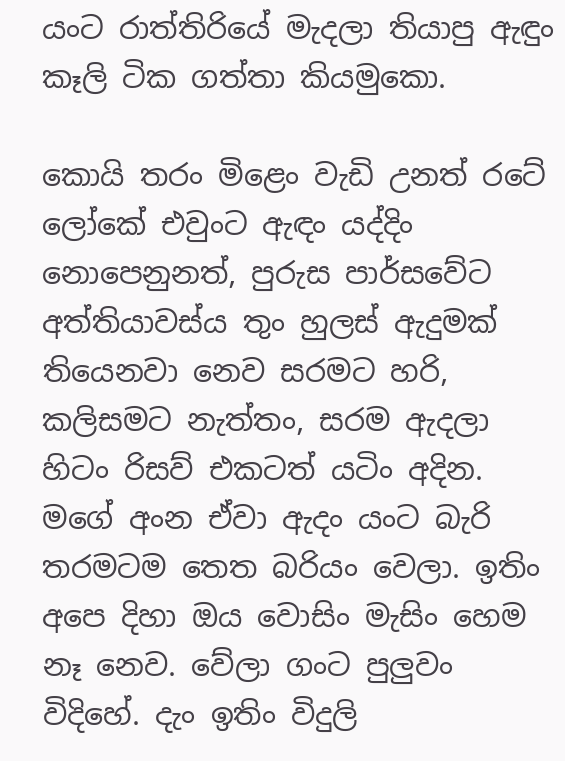යංට රාත්තිරියේ මැදලා තියාපු ඇඳුං කෑලි ටික ගත්තා කියමුකො.

කොයි තරං මිළෙං වැඩි උනත් රටේ ලෝකේ එවුංට ඇඳං යද්දිං නොපෙනුනත්, පුරුස පාර්සවේට අත්තියාවස්ය තුං හුලස් ඇදුමක් තියෙනවා නෙව සරමට හරි, කලිසමට නැත්තං, සරම ඇදලා හිටං රිසව් එකටත් යටිං අදින. මගේ අංන ඒවා ඇදං යංට බැරි තරමටම තෙත බරියං වෙලා. ඉතිං අපෙ දිහා ඔය වොසිං මැසිං හෙම නෑ නෙව. වේලා ගංට පුලුවං විදිහේ. දැං ඉතිං විදුලි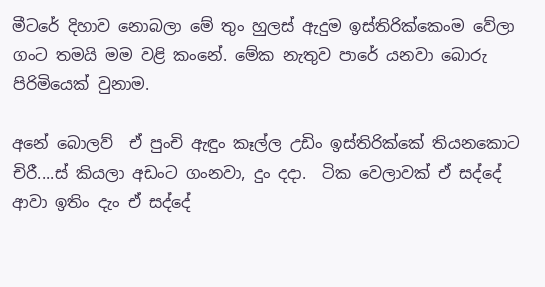මීටරේ දිහාව නොබලා මේ තුං හුලස් ඇදුම ඉස්තිරික්කෙංම වේලා ගංට තමයි මම වළි කංනේ. මේක නැතුව පාරේ යනවා බොරු පිරිමියෙක් වුනාම.

අනේ බොලව්  ඒ පුංචි ඇඳුං කෑල්ල උඩිං ඉස්තිරික්කේ ති‍යනකොට චිරී....ස් කියලා අඩංට ගංනවා, දුං දදා.  ටික වෙලාවක් ඒ සද්දේ ආවා ඉතිං දැං ඒ සද්දේ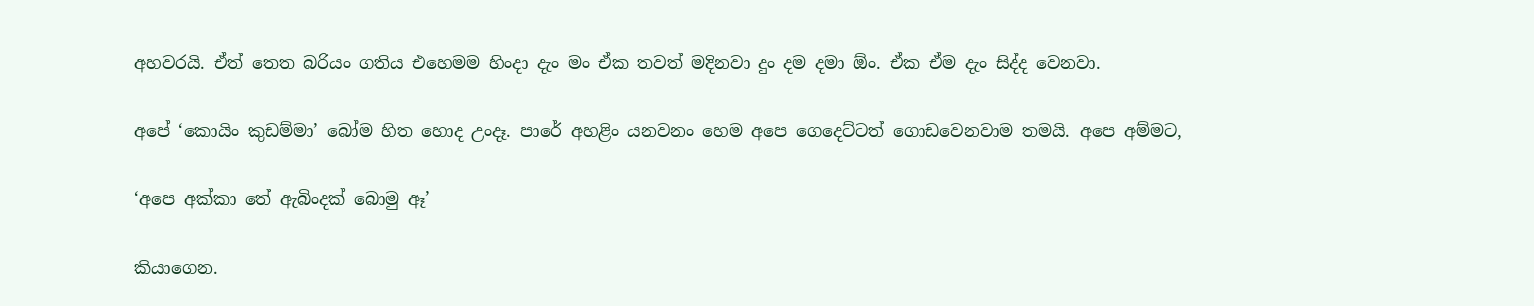අහවරයි. ඒත් තෙත බරියං ගතිය එහෙමම හිංදා දැං මං ඒක තවත් මදිනවා දුං දම දමා ඕං. ඒක ඒම දැං සිද්ද වෙනවා.

අපේ ‘කොයිං කුඩම්මා’ බෝම හිත හොද උංදෑ. පාරේ අහළිං යනවනං හෙම අපෙ ගෙදෙට්ටත් ගොඩවෙනවාම තමයි. අපෙ අම්මට,

‘අපෙ අක්කා තේ ඇබිංදක් බොමු ඈ’

කියාගෙන.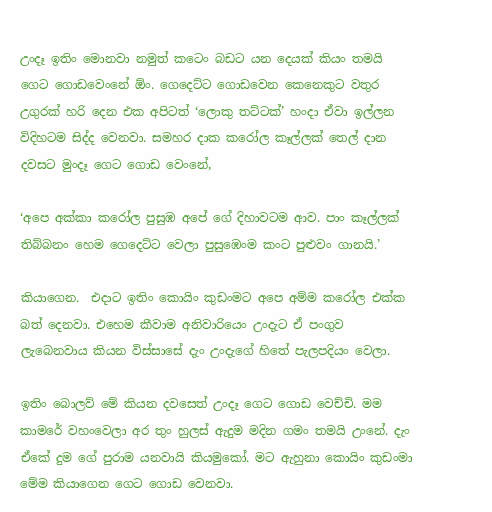උංදෑ ඉතිං මොනවා නමුත් කටෙං බඩට යන දෙයක් කියං තමයි ගෙට ගොඩවෙංනේ ඕං. ගෙදෙට්ට ගොඩවෙන කෙනෙකුට වතුර උගුරක් හරි දෙන එක අපිටත් ‘ලොකු තට්ටක්’ හංදා ඒවා ඉල්ලන විදිහටම සිද්ද වෙනවා. සමහර දාක කරෝල කෑල්ලක් තෙල් දාන දවසට මුංදෑ ගෙට ගොඩ වෙංනේ,

‘අපෙ අක්කා කරෝල පුසුඹ අපේ ගේ දිහාවටම ආව. පාං කෑල්ලක් තිබ්බනං හෙම ගෙදෙට්ට වෙලා පුසුඹෙංම කංට පුළුවං ගානයි.’

කියාගෙන.  එදාට ඉතිං කොයිං කුඩංමට අපෙ අම්ම කරෝල එක්ක බත් දෙනවා. එහෙම කීවාම අනිවාරියෙං උංදැට ඒ පංගුව ලැබෙනවාය කියන විස්සාසේ දැං උංදැගේ හිතේ පැලපදියං වෙලා.

ඉතිං බොලව් මේ කියන දවසෙත් උංදෑ ගෙට ගොඩ වෙච්චි. මම කාමරේ වහංවෙලා ‍අර තුං හුලස් ඇදුම මදින ගමං තමයි උංනේ. දැං ඒකේ දුම ගේ පුරාම යනවායි කියමුකෝ. මට ඇහුනා කොයිං කුඩංමා මේම කියාගෙන ගෙට ගොඩ වෙනවා.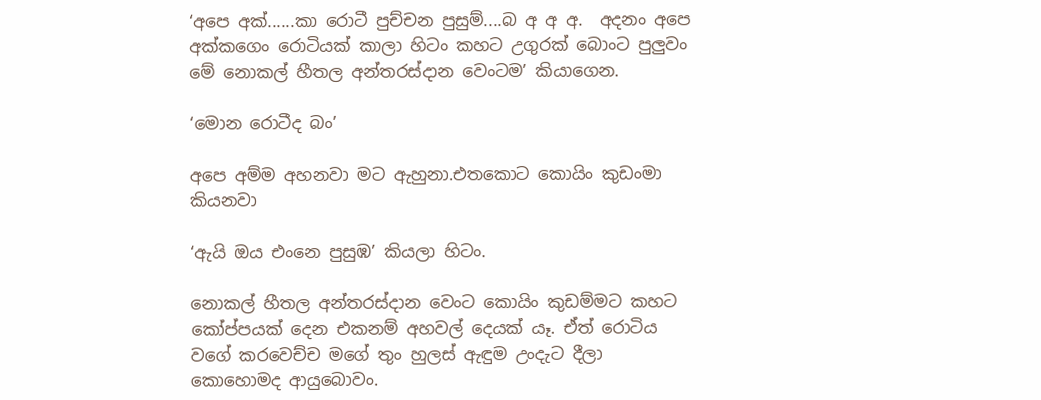‘අපෙ අක්......කා රොටී පුච්චන පුසුම්....බ අ අ අ.  අදනං අපෙ අක්කගෙං රොටියක් කාලා හිටං කහට උගුරක් බොංට පුලුවං මේ නොකල් හීතල අන්තරස්දාන වෙංටම’ කියාගෙන.

‘මොන රොටීද බං’

අපෙ අම්ම අහනවා මට ඇහුනා.එතකොට කොයිං කුඩංමා කියනවා

‘ඇයි ඔය එංනෙ පුසුඹ’ කියලා හිටං.

නොකල් හීතල අන්තරස්දාන වෙංට කොයිං කුඩම්මට කහට කෝප්පයක් දෙන එකනම් අහවල් දෙයක් යෑ. ඒත් රොටිය වගේ කරවෙච්ච මගේ තුං හුලස් ඇඳුම උංදැට දීලා කොහොමද ආයුබොවං.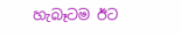හැබෑටම ඊට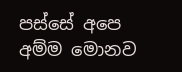පස්සේ අපෙ අම්ම මොනව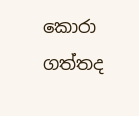කොරා ගත්තද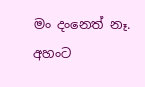මං දංනෙත් නෑ. අහංට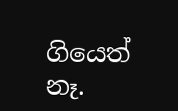ගියෙත් නෑ.